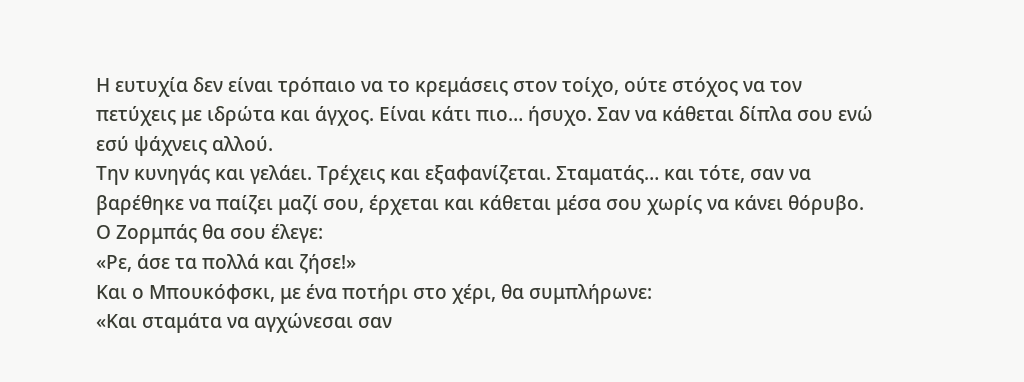Η ευτυχία δεν είναι τρόπαιο να το κρεμάσεις στον τοίχο, ούτε στόχος να τον πετύχεις με ιδρώτα και άγχος. Είναι κάτι πιο… ήσυχο. Σαν να κάθεται δίπλα σου ενώ εσύ ψάχνεις αλλού.
Την κυνηγάς και γελάει. Τρέχεις και εξαφανίζεται. Σταματάς… και τότε, σαν να βαρέθηκε να παίζει μαζί σου, έρχεται και κάθεται μέσα σου χωρίς να κάνει θόρυβο.
Ο Ζορμπάς θα σου έλεγε:
«Ρε, άσε τα πολλά και ζήσε!»
Και ο Μπουκόφσκι, με ένα ποτήρι στο χέρι, θα συμπλήρωνε:
«Και σταμάτα να αγχώνεσαι σαν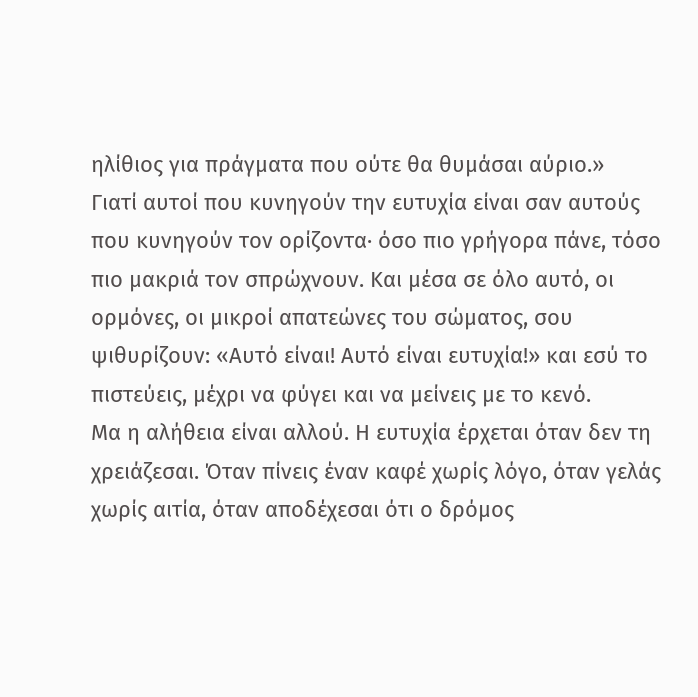ηλίθιος για πράγματα που ούτε θα θυμάσαι αύριο.»
Γιατί αυτοί που κυνηγούν την ευτυχία είναι σαν αυτούς που κυνηγούν τον ορίζοντα· όσο πιο γρήγορα πάνε, τόσο πιο μακριά τον σπρώχνουν. Και μέσα σε όλο αυτό, οι ορμόνες, οι μικροί απατεώνες του σώματος, σου ψιθυρίζουν: «Αυτό είναι! Αυτό είναι ευτυχία!» και εσύ το πιστεύεις, μέχρι να φύγει και να μείνεις με το κενό.
Μα η αλήθεια είναι αλλού. Η ευτυχία έρχεται όταν δεν τη χρειάζεσαι. Όταν πίνεις έναν καφέ χωρίς λόγο, όταν γελάς χωρίς αιτία, όταν αποδέχεσαι ότι ο δρόμος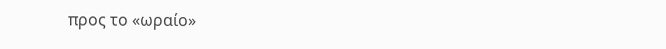προς το «ωραίο»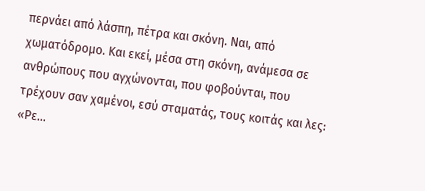περνάει από λάσπη, πέτρα και σκόνη. Ναι, από χωματόδρομο. Και εκεί, μέσα στη σκόνη, ανάμεσα σε ανθρώπους που αγχώνονται, που φοβούνται, που τρέχουν σαν χαμένοι, εσύ σταματάς, τους κοιτάς και λες: «Ρε…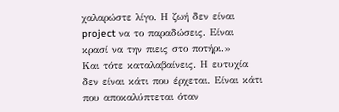χαλαρώστε λίγο. Η ζωή δεν είναι project να το παραδώσεις. Είναι κρασί να την πιεις στο ποτήρι.»
Και τότε καταλαβαίνεις. Η ευτυχία δεν είναι κάτι που έρχεται. Είναι κάτι που αποκαλύπτεται όταν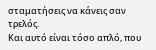σταματήσεις να κάνεις σαν τρελός.
Και αυτό είναι τόσο απλό, που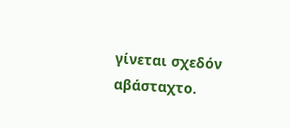γίνεται σχεδόν αβάσταχτο.